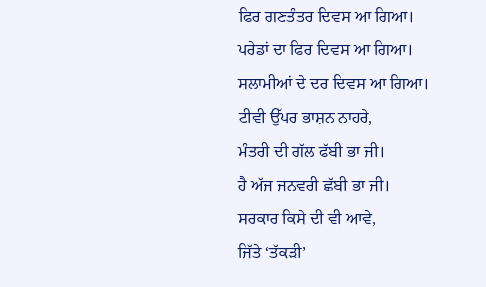ਫਿਰ ਗਣਤੰਤਰ ਦਿਵਸ ਆ ਗਿਆ।
ਪਰੇਡਾਂ ਦਾ ਫਿਰ ਦਿਵਸ ਆ ਗਿਆ।
ਸਲਾਮੀਆਂ ਦੇ ਦਰ ਦਿਵਸ ਆ ਗਿਆ।
ਟੀਵੀ ਉੱਪਰ ਭਾਸ਼ਨ ਨਾਹਰੇ,
ਮੰਤਰੀ ਦੀ ਗੱਲ ਫੱਬੀ ਭਾ ਜੀ।
ਹੈ ਅੱਜ ਜਨਵਰੀ ਛੱਬੀ ਭਾ ਜੀ।
ਸਰਕਾਰ ਕਿਸੇ ਦੀ ਵੀ ਆਵੇ,
ਜਿੱਤੇ ‘ਤੱਕੜੀ’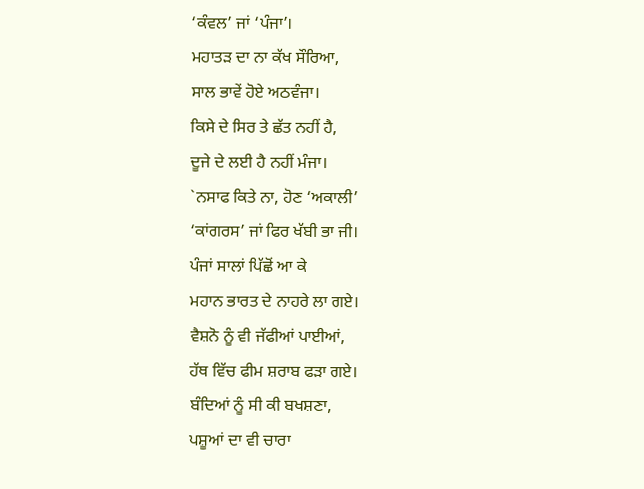‘ਕੰਵਲ’ ਜਾਂ ‘ਪੰਜਾ’।
ਮਹਾਤੜ ਦਾ ਨਾ ਕੱਖ ਸੌਰਿਆ,
ਸਾਲ ਭਾਵੇਂ ਹੋਏ ਅਠਵੰਜਾ।
ਕਿਸੇ ਦੇ ਸਿਰ ਤੇ ਛੱਤ ਨਹੀਂ ਹੈ,
ਦੂਜੇ ਦੇ ਲਈ ਹੈ ਨਹੀਂ ਮੰਜਾ।
`ਨਸਾਫ ਕਿਤੇ ਨਾ, ਹੋਣ ‘ਅਕਾਲੀ’
‘ਕਾਂਗਰਸ’ ਜਾਂ ਫਿਰ ਖੱਬੀ ਭਾ ਜੀ।
ਪੰਜਾਂ ਸਾਲਾਂ ਪਿੱਛੋਂ ਆ ਕੇ
ਮਹਾਨ ਭਾਰਤ ਦੇ ਨਾਹਰੇ ਲਾ ਗਏ।
ਵੈਸ਼ਨੋ ਨੂੰ ਵੀ ਜੱਫੀਆਂ ਪਾਈਆਂ,
ਹੱਥ ਵਿੱਚ ਫੀਮ ਸ਼ਰਾਬ ਫੜਾ ਗਏ।
ਬੰਦਿਆਂ ਨੂੰ ਸੀ ਕੀ ਬਖਸ਼ਣਾ,
ਪਸ਼ੂਆਂ ਦਾ ਵੀ ਚਾਰਾ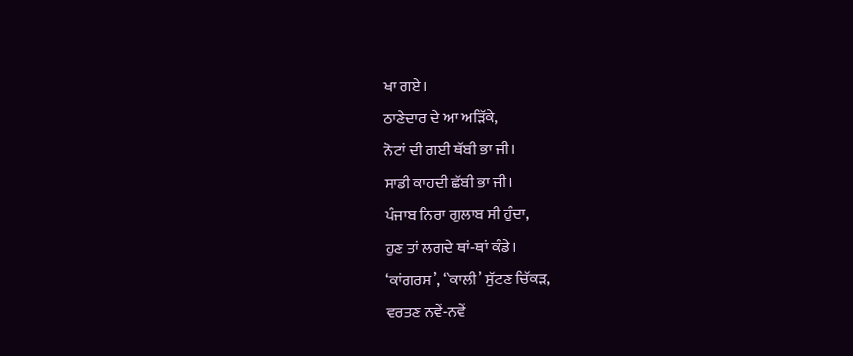ਖਾ ਗਏ।
ਠਾਣੇਦਾਰ ਦੇ ਆ ਅੜਿੱਕੇ,
ਨੋਟਾਂ ਦੀ ਗਈ ਥੱਬੀ ਭਾ ਜੀ।
ਸਾਡੀ ਕਾਹਦੀ ਛੱਬੀ ਭਾ ਜੀ।
ਪੰਜਾਬ ਨਿਰਾ ਗੁਲਾਬ ਸੀ ਹੁੰਦਾ,
ਹੁਣ ਤਾਂ ਲਗਦੇ ਥਾਂ‐ਥਾਂ ਕੰਡੇ।
‘ਕਾਂਗਰਸ’, ‘`ਕਾਲੀ’ ਸੁੱਟਣ ਚਿੱਕੜ,
ਵਰਤਣ ਨਵੇਂ‐ਨਵੇਂ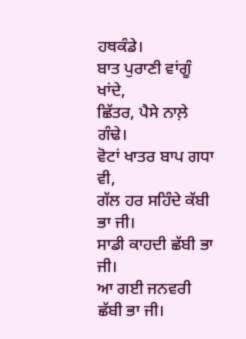ਹਥਕੰਡੇ।
ਬਾਤ ਪੁਰਾਣੀ ਵਾਂਗੂੰ ਖਾਂਦੇ,
ਛਿੱਤਰ, ਪੈਸੇ ਨਾਲ਼ੇ ਗੰਢੇ।
ਵੋਟਾਂ ਖਾਤਰ ਬਾਪ ਗਧਾ ਵੀ,
ਗੱਲ ਹਰ ਸਹਿੰਦੇ ਕੱਬੀ ਭਾ ਜੀ।
ਸਾਡੀ ਕਾਹਦੀ ਛੱਬੀ ਭਾ ਜੀ।
ਆ ਗਈ ਜਨਵਰੀ ਛੱਬੀ ਭਾ ਜੀ।